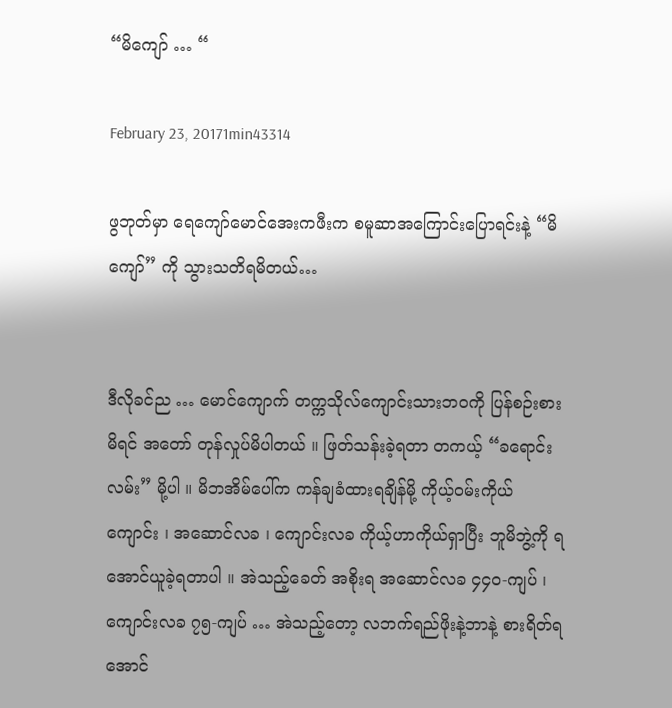“မိကျော် … “

February 23, 20171min43314

ဖွဘုတ်မှာ ရေကျော်မောင်အေးကဖီးက စမူဆာအကြောင်းပြောရင်းနဲ့ “မိကျော်” ကို သွားသတိရမိတယ်…


ဒီလိုခင်ည … မောင်ကျောက် တက္ကသိုလ်ကျောင်းသားဘဝကို ပြန်စဉ်းစားမိရင် အတော် တုန်လှုပ်မိပါတယ် ။ ဖြတ်သန်းခဲ့ရတာ တကယ့် “ခရောင်းလမ်း” မို့ပါ ။ မိဘအိမ်ပေါ်က ကန်ချခံထားရချိန်မို့ ကိုယ့်ဝမ်းကိုယ်ကျောင်း ၊ အဆောင်လခ ၊ ကျောင်းလခ ကိုယ့်ဟာကိုယ်ရှာပြီး ဘူမိဘွဲ့ကို ရအောင်ယူခဲ့ရတာပါ ။ အဲသည့်ခေတ် အစိုးရ အဆောင်လခ ၄၄၀-ကျပ် ၊ ကျောင်းလခ ၇၅-ကျပ် … အဲသည့်တော့ လဘက်ရည်ဖိုးနဲ့ဘာနဲ့ စားရိတ်ရအောင်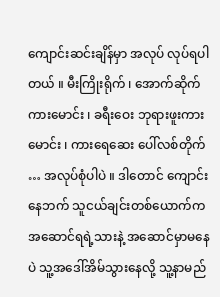ကျောင်းဆင်းချိန်မှာ အလုပ် လုပ်ရပါတယ် ။ မီးကြိုးရိုက် ၊ အောက်ဆိုက်ကားမောင်း ၊ ခရီးဝေး ဘုရားဖူးကားမောင်း ၊ ကားရေဆေး ပေါ်လစ်တိုက် … အလုပ်စုံပါပဲ ။ ဒါတောင် ကျောင်းနေဘက် သူငယ်ချင်းတစ်ယောက်က အဆောင်ရရဲ့သားနဲ့ အဆောင်မှာမနေပဲ သူ့အဒေါ်အိမ်သွားနေလို့ သူ့နာမည်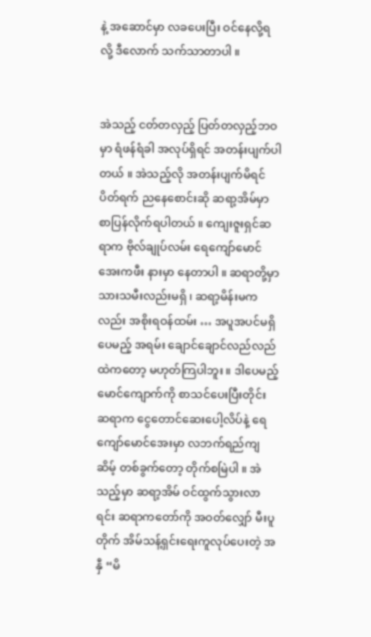နဲ့ အဆောင်မှာ လခပေးပြီး ဝင်နေလို့ရလို့ ဒီလောက် သက်သာတာပါ ။


အဲသည့် ငတ်တလှည့် ပြတ်တလှည့်ဘဝမှာ ရံဖန်ရံခါ အလုပ်ရှိရင် အတန်းပျက်ပါတယ် ။ အဲသည့်လို အတန်းပျက်မိရင် ပိတ်ရက် ညနေစောင်းဆို ဆရာ့အိမ်မှာ စာပြန်လိုက်ရပါတယ် ။ ကျေးဇူးရှင်ဆရာက ဗိုလ်ချုပ်လမ်း ရေကျော်မောင်အေးကဖီး နားမှာ နေတာပါ ။ ဆရာတို့မှာ သားသမီးလည်းမရှိ ၊ ဆရာ့မိန်းမကလည်း အစိုးရဝန်ထမ်း … အပူအပင်မရှိပေမည့် အရမ်း ချောင်ချောင်လည်လည်ထဲကတော့ မဟုတ်ကြပါဘူး ။ ဒါပေမည့် မောင်ကျောက်ကို စာသင်ပေးပြီးတိုင်း ဆရာက ငွေတောင်ဆေးပေါ့လိပ်နဲ့ ရေကျော်မောင်အေးမှာ လဘက်ရည်ကျဆိမ့် တစ်ခွက်တော့ တိုက်စမြဲပါ ။ အဲသည့်မှာ ဆရာ့အိမ် ဝင်ထွက်သွားလာရင်း ဆရာကတော်ကို အဝတ်လျှော် မီးပူတိုက် အိမ်သန့်ရှင်းရေးကူလုပ်ပေးတဲ့ အနှီ “မိ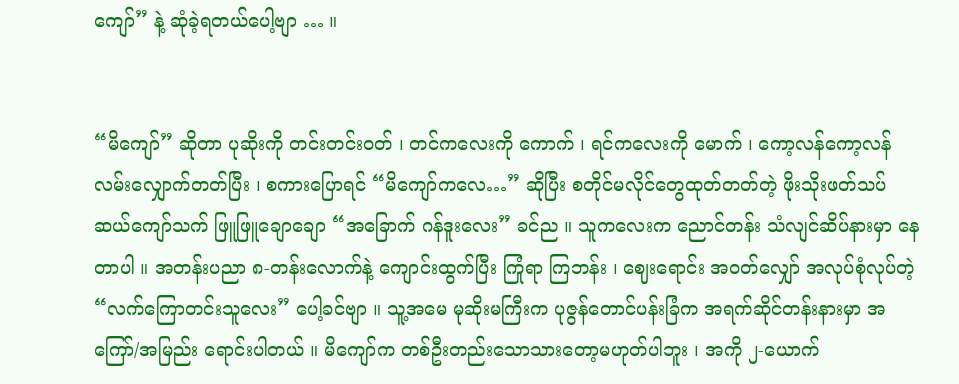ကျော်” နဲ့ ဆုံခဲ့ရတယ်ပေါ့ဗျာ … ။


“မိကျော်” ဆိုတာ ပုဆိုးကို တင်းတင်းဝတ် ၊ တင်ကလေးကို ကောက် ၊ ရင်ကလေးကို မောက် ၊ ကော့လန်ကော့လန် လမ်းလျှောက်တတ်ပြီး ၊ စကားပြောရင် “မိကျော်ကလေ…” ဆိုပြီး စတိုင်မလိုင်တွေထုတ်တတ်တဲ့ ဖိုးသိုးဖတ်သပ် ဆယ်ကျော်သက် ဖြူဖြူချောချော “အခြောက် ဂန်ဒူးလေး” ခင်ည ။ သူကလေးက ညောင်တန်း သံလျင်ဆိပ်နားမှာ နေတာပါ ။ အတန်းပညာ ၈-တန်းလောက်နဲ့ ကျောင်းထွက်ပြီး ကြုံရာ ကြဘန်း ၊ ဈေးရောင်း အဝတ်လျှော် အလုပ်စုံလုပ်တဲ့ “လက်ကြောတင်းသူလေး” ပေါ့ခင်ဗျာ ။ သူ့အမေ မုဆိုးမကြီးက ပုဇွန်တောင်ပန်းခြံက အရက်ဆိုင်တန်းနားမှာ အကြော်/အမြည်း ရောင်းပါတယ် ။ မိကျော်က တစ်ဦးတည်းသောသားတော့မဟုတ်ပါဘူး ၊ အကို ၂-ယောက်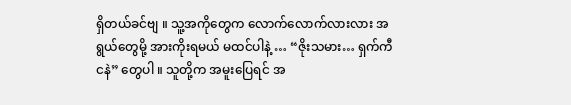ရှိတယ်ခင်ဗျ ။ သူ့အကိုတွေက လောက်လောက်လားလား အရွယ်တွေမို့ အားကိုးရမယ် မထင်ပါနဲ့ … “ဇိုးသမား… ရှက်ကီငနဲ” တွေပါ ။ သူတို့က အမူးပြေရင် အ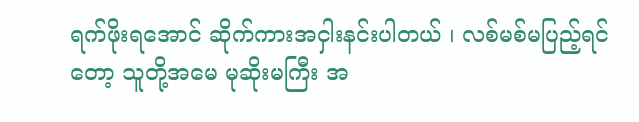ရက်ဖိုးရအောင် ဆိုက်ကားအငှါးနင်းပါတယ် ၊ လစ်မစ်မပြည့်ရင်တော့ သူတို့အမေ မုဆိုးမကြီး အ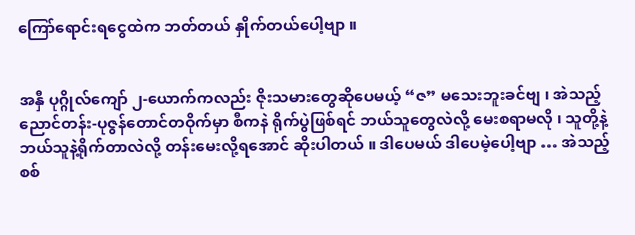ကြော်ရောင်းရငွေထဲက ဘတ်တယ် နှိုက်တယ်ပေါ့ဗျာ ။


အနှီ ပုဂ္ဂိုလ်ကျော် ၂-ယောက်ကလည်း ဇိုးသမားတွေဆိုပေမယ့် “ဇ” မသေးဘူးခင်ဗျ ၊ အဲသည့် ညောင်တန်း-ပုဇွန်တောင်တဝိုက်မှာ စီကနဲ ရိုက်ပွဲဖြစ်ရင် ဘယ်သူတွေလဲလို့ မေးစရာမလို ၊ သူတို့နဲ့ ဘယ်သူနဲ့ရိုက်တာလဲလို့ တန်းမေးလို့ရအောင် ဆိုးပါတယ် ။ ဒါပေမယ် ဒါပေမဲ့ပေါ့ဗျာ … အဲသည့် စစ်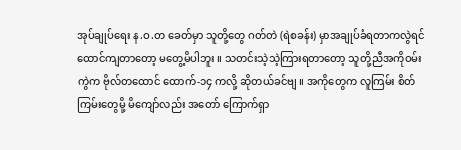အုပ်ချုပ်ရေး န.ဝ.တ ခေတ်မှာ သူတို့တွေ ဂတ်တဲ (ရဲစခန်း) မှာအချုပ်ခံရတာကလွဲရင် ထောင်ကျတာတော့ မတွေ့မိပါဘူး ။ သတင်းသဲ့သဲ့ကြားရတာတော့ သူတို့ညီအကိုဝမ်းကွဲက ဗိုလ်တထောင် ထောက်-၁၄ ကလို့ ဆိုတယ်ခင်ဗျ ။ အကိုတွေက လူကြမ်း စိတ်ကြမ်းတွေမို့ မိကျော်လည်း အတော် ကြောက်ရှာ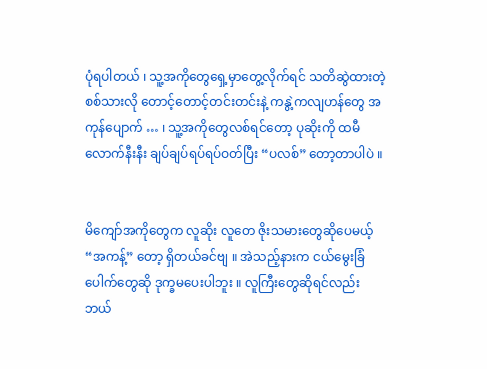ပုံရပါတယ် ၊ သူ့အကိုတွေရှေ့မှာတွေ့လိုက်ရင် သတိဆွဲထားတဲ့ စစ်သားလို တောင့်တောင့်တင်းတင်းနဲ့ ကနွဲ့ကလျဟန်တွေ အကုန်ပျောက် … ၊ သူ့အကိုတွေလစ်ရင်တော့ ပုဆိုးကို ထမီလောက်နီးနီး ချပ်ချပ်ရပ်ရပ်ဝတ်ပြီး “ပလစ်” တော့တာပါပဲ ။


မိကျော်အကိုတွေက လူဆိုး လူတေ ဇိုးသမားတွေဆိုပေမယ့် “အကန့်” တော့ ရှိတယ်ခင်ဗျ ။ အဲသည့်နားက ငယ်မွေးခြံပေါက်တွေဆို ဒုက္ခမပေးပါဘူး ။ လူကြီးတွေဆိုရင်လည်း ဘယ်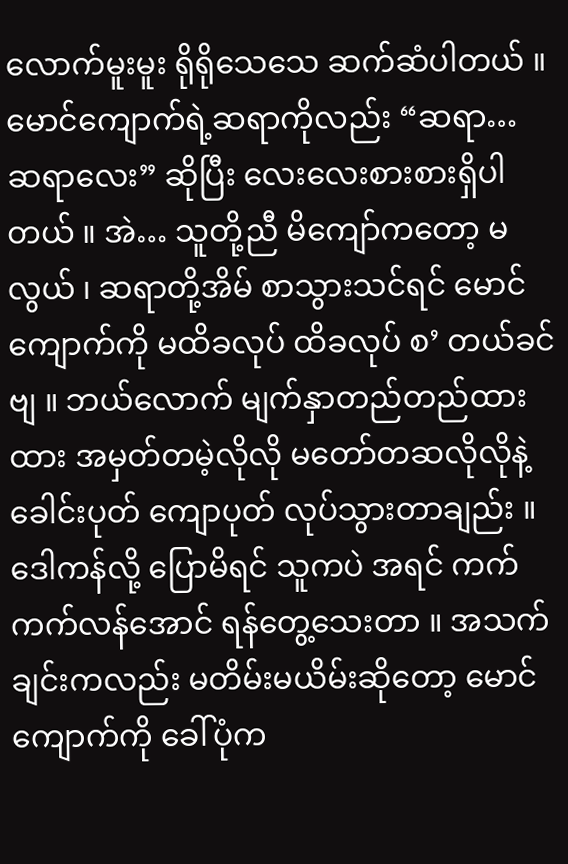လောက်မူးမူး ရိုရိုသေသေ ဆက်ဆံပါတယ် ။ မောင်ကျောက်ရဲ့ဆရာကိုလည်း “ဆရာ… ဆရာလေး” ဆိုပြီး လေးလေးစားစားရှိပါတယ် ။ အဲ… သူတို့ညီ မိကျော်ကတော့ မလွယ် ၊ ဆရာတို့အိမ် စာသွားသင်ရင် မောင်ကျောက်ကို မထိခလုပ် ထိခလုပ် စ’ တယ်ခင်ဗျ ။ ဘယ်လောက် မျက်နှာတည်တည်ထားထား အမှတ်တမဲ့လိုလို မတော်တဆလိုလိုနဲ့ ခေါင်းပုတ် ကျောပုတ် လုပ်သွားတာချည်း ။ ဒေါကန်လို့ ပြောမိရင် သူကပဲ အရင် ကက်ကက်လန်အောင် ရန်တွေ့သေးတာ ။ အသက်ချင်းကလည်း မတိမ်းမယိမ်းဆိုတော့ မောင်ကျောက်ကို ခေါ်ပုံက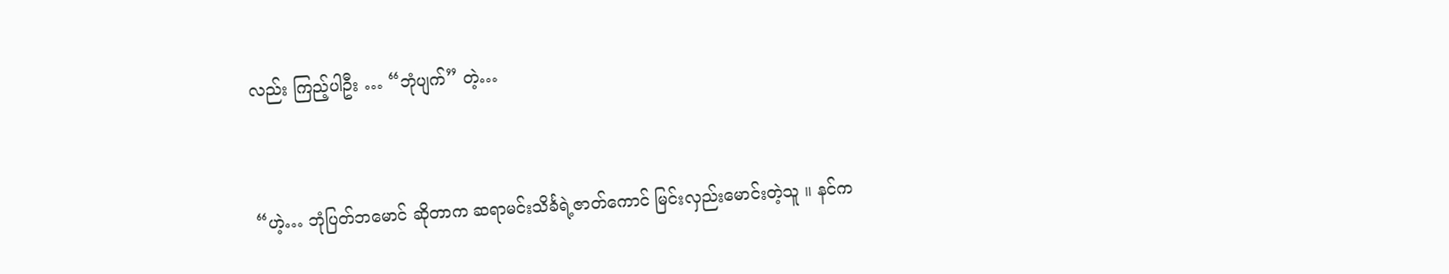လည်း ကြည့်ပါဦး … “ဘုံပျက်” တဲ့…


“ဟဲ့… ဘုံပြတ်ဘမောင် ဆိုတာက ဆရာမင်းသိင်္ခရဲ့ဇာတ်ကောင် မြင်းလှည်းမောင်းတဲ့သူ ။ နင်က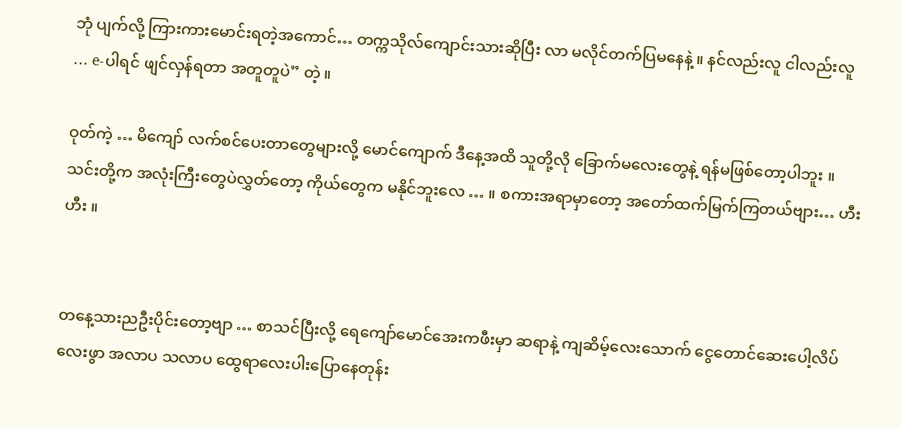ဘုံ ပျက်လို့ ကြားကားမောင်းရတဲ့အကောင်… တက္ကသိုလ်ကျောင်းသားဆိုပြီး လာ မလိုင်တက်ပြမနေနဲ့ ။ နင်လည်းလူ ငါလည်းလူ … e-ပါရင် ဖျင်လှန်ရတာ အတူတူပဲ” တဲ့ ။

ဝုတ်ကဲ့ … မိကျော် လက်စင်ပေးတာတွေများလို့ မောင်ကျောက် ဒီနေ့အထိ သူတို့လို ခြောက်မလေးတွေနဲ့ ရန်မဖြစ်တော့ပါဘူး ။ သင်းတို့က အလုံးကြီးတွေပဲလွှတ်တော့ ကိုယ်တွေက မနိုင်ဘူးလေ … ။ စကားအရာမှာတော့ အတော်ထက်မြက်ကြတယ်ဗျား… ဟီး ဟီး ။


တနေ့သားညဦးပိုင်းတော့ဗျာ … စာသင်ပြီးလို့ ရေကျော်မောင်အေးကဖီးမှာ ဆရာနဲ့ ကျဆိမ့်လေးသောက် ငွေတောင်ဆေးပေါ့လိပ်လေးဖွာ အလာပ သလာပ ထွေရာလေးပါးပြောနေတုန်း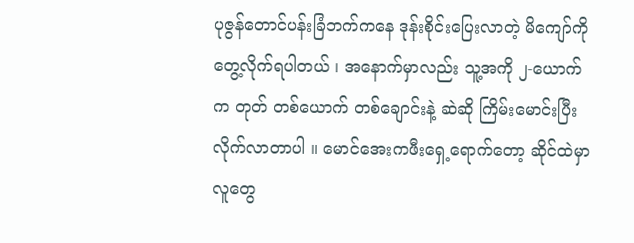ပုဇွန်တောင်ပန်းခြံဘက်ကနေ ဒုန်းစိုင်းပြေးလာတဲ့ မိကျော်ကို တွေ့လိုက်ရပါတယ် ၊ အနောက်မှာလည်း သူ့အကို ၂-ယောက်က တုတ် တစ်ယောက် တစ်ချောင်းနဲ့ ဆဲဆို ကြိမ်းမောင်းပြီးလိုက်လာတာပါ ။ မောင်အေးကဖီးရှေ့ရောက်တော့ ဆိုင်ထဲမှာလူတွေ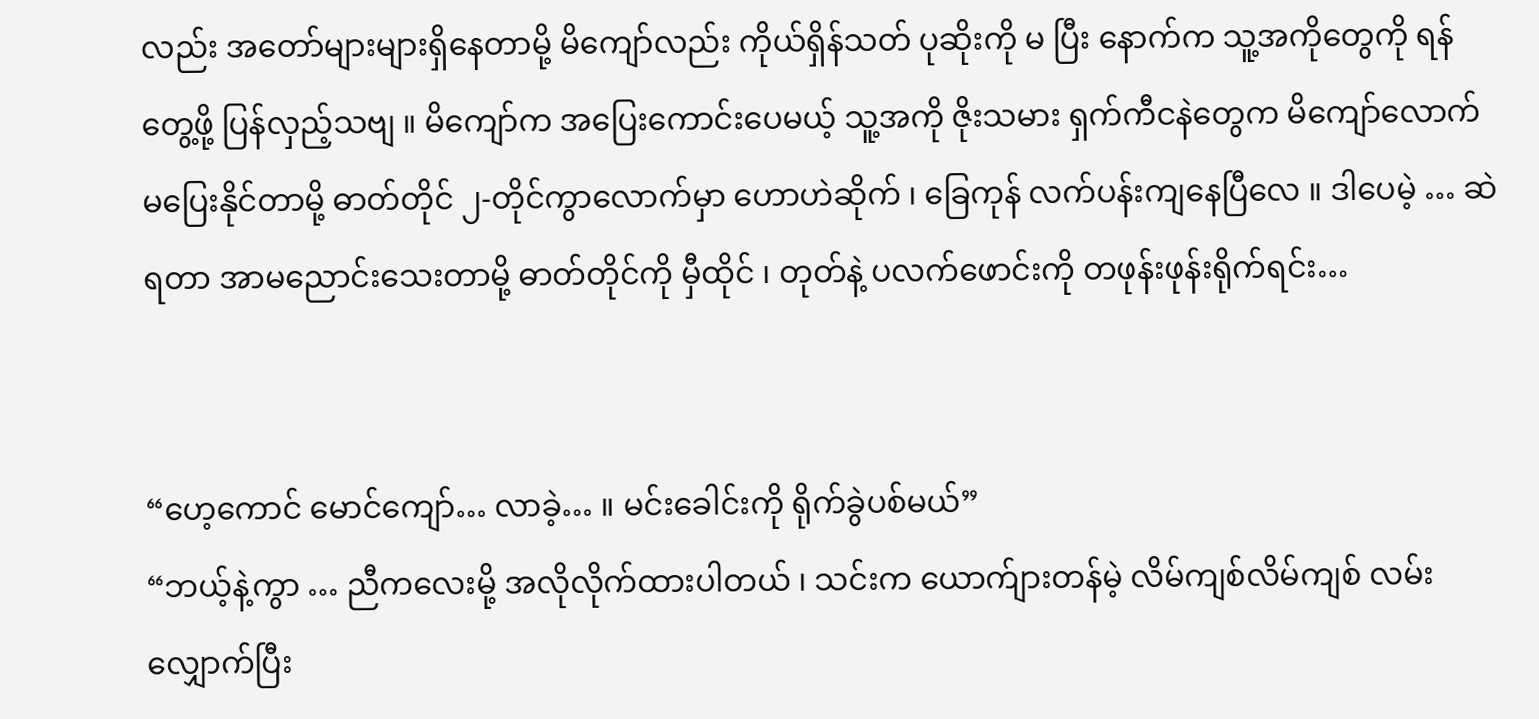လည်း အတော်များများရှိနေတာမို့ မိကျော်လည်း ကိုယ်ရှိန်သတ် ပုဆိုးကို မ ပြီး နောက်က သူ့အကိုတွေကို ရန်တွေ့ဖို့ ပြန်လှည့်သဗျ ။ မိကျော်က အပြေးကောင်းပေမယ့် သူ့အကို ဇိုးသမား ရှက်ကီငနဲတွေက မိကျော်လောက် မပြေးနိုင်တာမို့ ဓာတ်တိုင် ၂-တိုင်ကွာလောက်မှာ ဟောဟဲဆိုက် ၊ ခြေကုန် လက်ပန်းကျနေပြီလေ ။ ဒါပေမဲ့ … ဆဲရတာ အာမညောင်းသေးတာမို့ ဓာတ်တိုင်ကို မှီထိုင် ၊ တုတ်နဲ့ ပလက်ဖောင်းကို တဖုန်းဖုန်းရိုက်ရင်း…


“ဟေ့ကောင် မောင်ကျော်… လာခဲ့… ။ မင်းခေါင်းကို ရိုက်ခွဲပစ်မယ်”
“ဘယ့်နဲ့ကွာ … ညီကလေးမို့ အလိုလိုက်ထားပါတယ် ၊ သင်းက ယောက်ျားတန်မဲ့ လိမ်ကျစ်လိမ်ကျစ် လမ်းလျှောက်ပြီး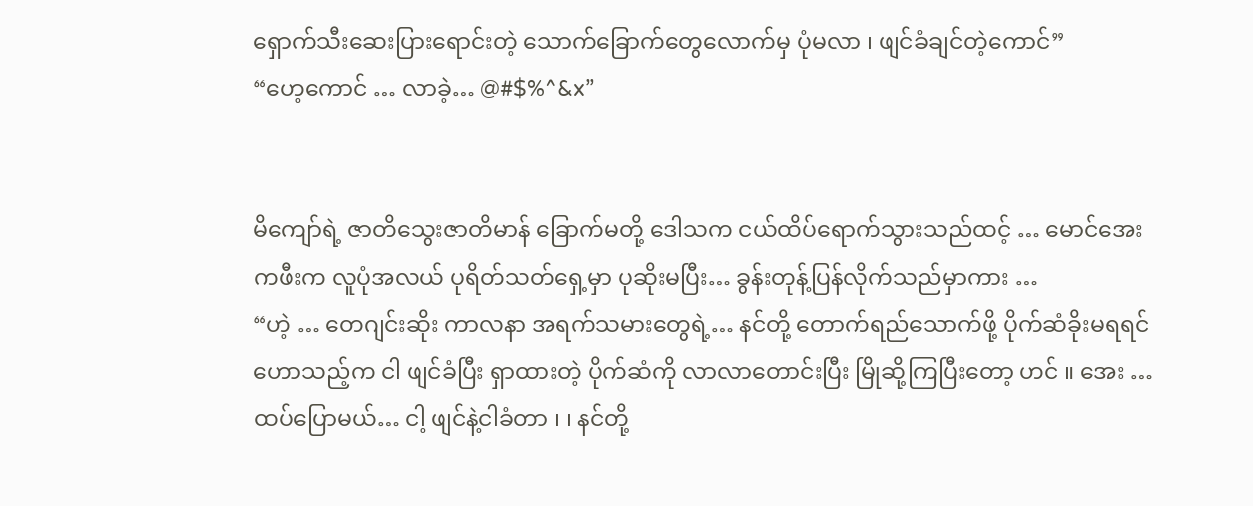ရှောက်သီးဆေးပြားရောင်းတဲ့ သောက်ခြောက်တွေလောက်မှ ပုံမလာ ၊ ဖျင်ခံချင်တဲ့ကောင်”
“ဟေ့ကောင် … လာခဲ့… @#$%^&x”


မိကျော်ရဲ့ ဇာတိသွေးဇာတိမာန် ခြောက်မတို့ ဒေါသက ငယ်ထိပ်ရောက်သွားသည်ထင့် … မောင်အေးကဖီးက လူပုံအလယ် ပုရိတ်သတ်ရှေ့မှာ ပုဆိုးမပြီး… ခွန်းတုန့်ပြန်လိုက်သည်မှာကား …
“ဟဲ့ … တေဂျင်းဆိုး ကာလနာ အရက်သမားတွေရဲ့… နင်တို့ တောက်ရည်သောက်ဖို့ ပိုက်ဆံခိုးမရရင် ဟောသည့်က ငါ ဖျင်ခံပြီး ရှာထားတဲ့ ပိုက်ဆံကို လာလာတောင်းပြီး မြိုဆို့ကြပြီးတော့ ဟင် ။ အေး … ထပ်ပြောမယ်… ငါ့ ဖျင်နဲ့ငါခံတာ ၊ ၊ နင်တို့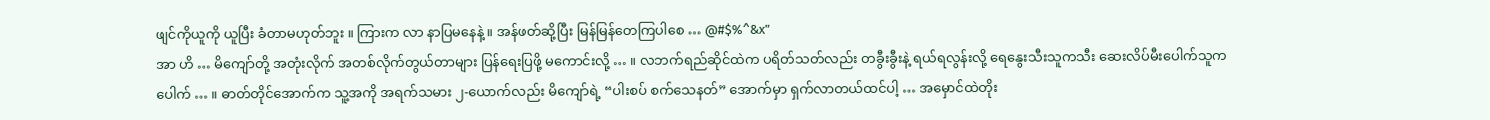ဖျင်ကိုယူကို ယူပြီး ခံတာမဟုတ်ဘူး ။ ကြားက လာ နာပြမနေနဲ့ ။ အန်ဖတ်ဆို့ပြီး မြန်မြန်တေကြပါစေ … @#$%^&x”
အာ ဟိ … မိကျော်တို့ အတုံးလိုက် အတစ်လိုက်တွယ်တာများ ပြန်ရေးပြဖို့ မကောင်းလို့ … ။ လဘက်ရည်ဆိုင်ထဲက ပရိတ်သတ်လည်း တခွီးခွီးနဲ့ ရယ်ရလွန်းလို့ ရေနွေးသီးသူကသီး ဆေးလိပ်မီးပေါက်သူကပေါက် … ။ ဓာတ်တိုင်အောက်က သူ့အကို အရက်သမား ၂-ယောက်လည်း မိကျော်ရဲ့ “ပါးစပ် စက်သေနတ်” အောက်မှာ ရှက်လာတယ်ထင်ပါ့ … အမှောင်ထဲတိုး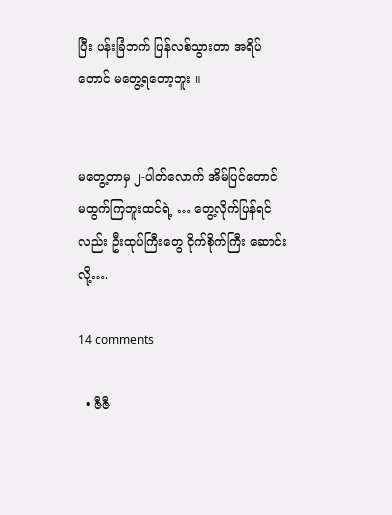ပြီး ပန်းခြံဘက် ပြန်လစ်သွားတာ အရိပ်တောင် မတွေ့ရတော့ဘူး ။


မတွေ့တာမှ ၂-ပါတ်လောက် အိမ်ပြင်တောင် မထွက်ကြဘူးထင်ရဲ့ … တွေ့လိုက်ပြန်ရင်လည်း ဦးထုပ်ကြီးတွေ ငိုက်စိုက်ကြီး ဆောင်းလို့….

14 comments

  • ဇီဇီ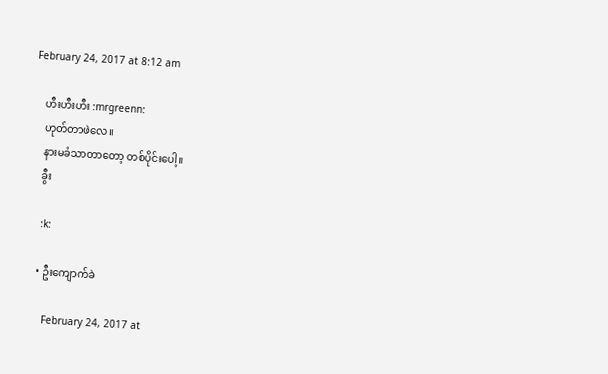February 24, 2017 at 8:12 am

    ဟီးဟီးဟီး :mrgreenn:
    ဟုတ်တာဖဲလေ။
    နားမခံသာတာတော့ တစ်ပိုင်းပေါ့။
    ခွီး

    :k:

    • ဦးကျောက်ခဲ

      February 24, 2017 at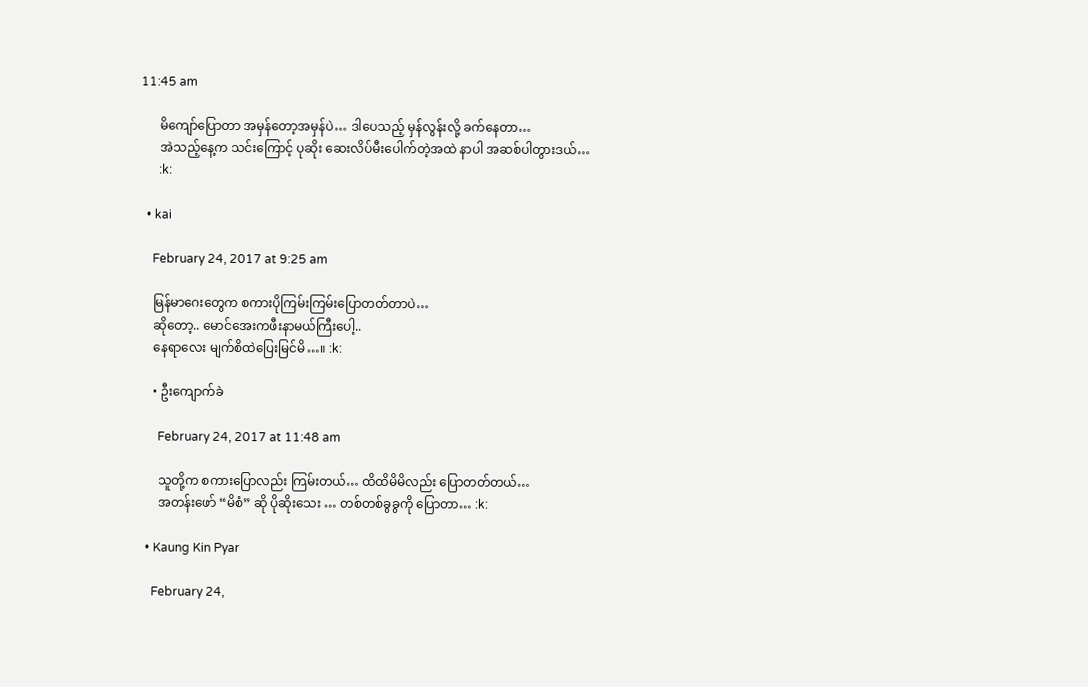11:45 am

      မိကျော်ပြောတာ အမှန်တော့အမှန်ပဲ… ဒါပေသည့် မှန်လွန်းလို့ ခက်နေတာ…
      အဲသည့်နေ့က သင်းကြောင့် ပုဆိုး ဆေးလိပ်မီးပေါက်တဲ့အထဲ နာပါ အဆစ်ပါတွားဒယ်…
      :k:

  • kai

    February 24, 2017 at 9:25 am

    မြန်မာဂေးတွေက စကားပိုကြမ်းကြမ်းပြောတတ်တာပဲ…
    ဆိုတော့.. မောင်အေးကဖီးနာမယ်ကြီးပေါ့..
    နေရာလေး မျက်စိထဲပြေးမြင်မိ…။ :k:

    • ဦးကျောက်ခဲ

      February 24, 2017 at 11:48 am

      သူတို့က စကားပြောလည်း ကြမ်းတယ်… ထိထိမိမိလည်း ပြောတတ်တယ်…
      အတန်းဖော် “မိစံ” ဆို ပိုဆိုးသေး … တစ်တစ်ခွခွကို ပြောတာ… :k:

  • Kaung Kin Pyar

    February 24,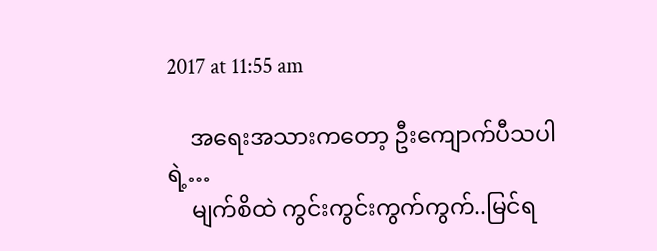2017 at 11:55 am

    အရေးအသားကတော့ ဦးကျောက်ပီသပါရဲ့…
    မျက်စိထဲ ကွင်းကွင်းကွက်ကွက်..မြင်ရ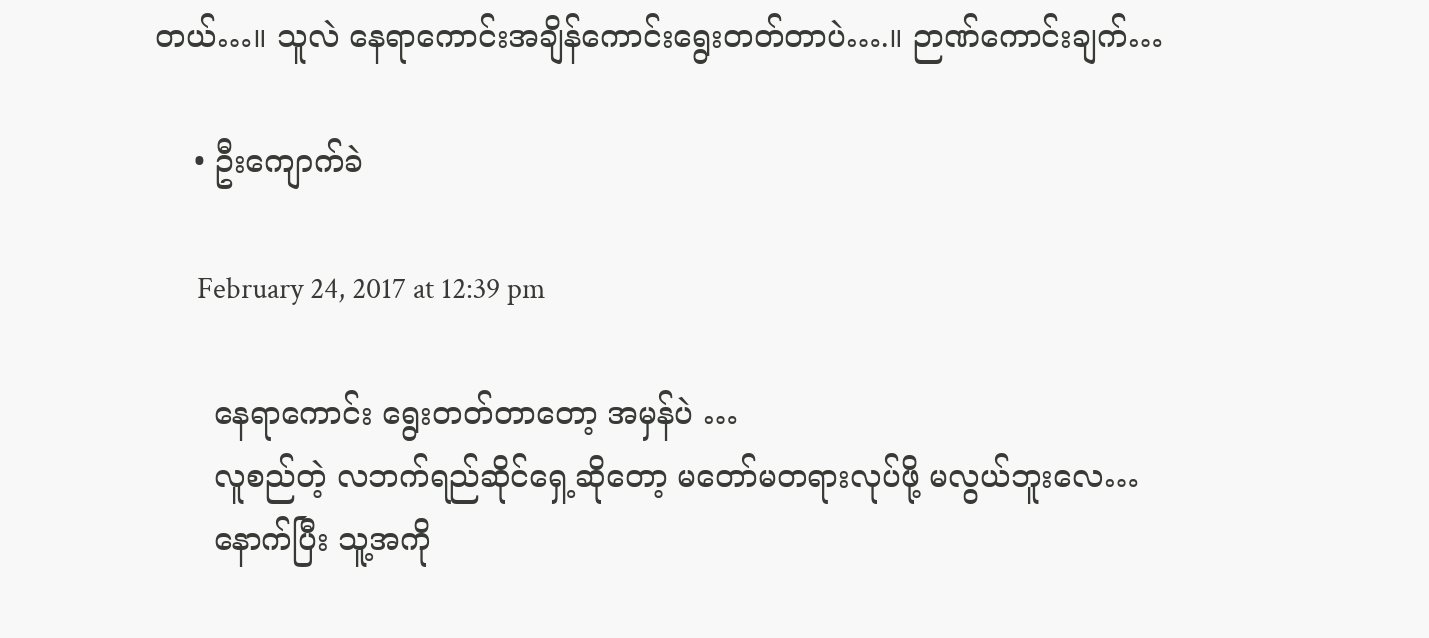တယ်…။ သူလဲ နေရာကောင်းအချိန်ကောင်းရွေးတတ်တာပဲ….။ ဉာဏ်ကောင်းချက်…

    • ဦးကျောက်ခဲ

      February 24, 2017 at 12:39 pm

      နေရာကောင်း ရွေးတတ်တာတော့ အမှန်ပဲ …
      လူစည်တဲ့ လဘက်ရည်ဆိုင်ရှေ့ဆိုတော့ မတော်မတရားလုပ်ဖို့ မလွယ်ဘူးလေ…
      နောက်ပြီး သူ့အကို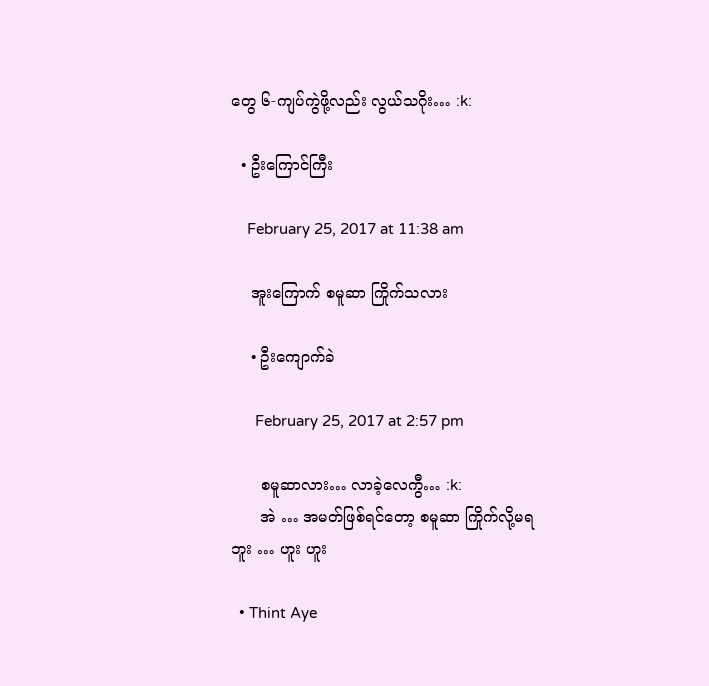တွေ ၆-ကျပ်ကွဲဖို့လည်း လွယ်သဂိုး… :k:

  • ဦးကြောင်ကြီး

    February 25, 2017 at 11:38 am

    အူးကြောက် စမူဆာ ကြိုက်သလား

    • ဦးကျောက်ခဲ

      February 25, 2017 at 2:57 pm

      စမူဆာလား… လာခဲ့လေကွီ… :k:
      အဲ … အမတ်ဖြစ်ရင်တော့ စမူဆာ ကြိုက်လို့မရဘူး … ဟူး ဟူး

  • Thint Aye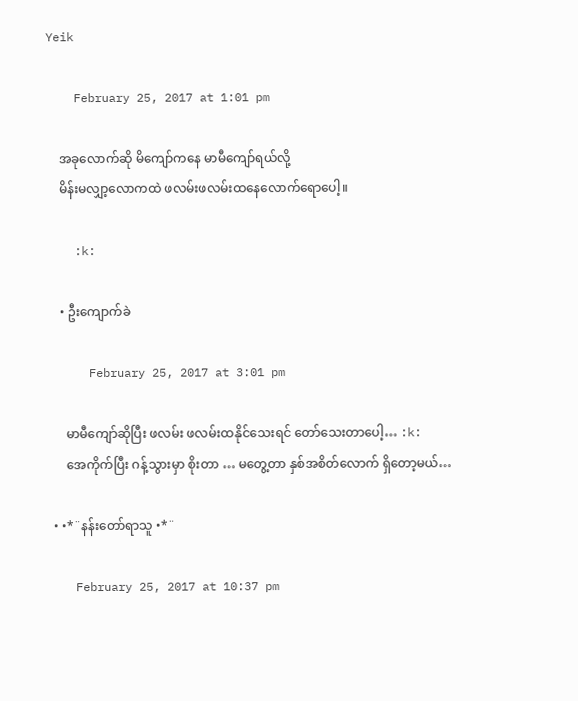Yeik

    February 25, 2017 at 1:01 pm

    အခုလောက်ဆို မိကျော်ကနေ မာမီကျော်ရယ်လို့
    မိန်းမလျှာ့လောကထဲ ဖလမ်းဖလမ်းထနေလောက်ရောပေါ့။

    :k:

    • ဦးကျောက်ခဲ

      February 25, 2017 at 3:01 pm

      မာမီကျော်ဆိုပြီး ဖလမ်း ဖလမ်းထနိုင်သေးရင် တော်သေးတာပေါ့… :k:
      အေကိုက်ပြီး ဂန့်သွားမှာ စိုးတာ … မတွေ့တာ နှစ်အစိတ်လောက် ရှိတော့မယ်…

  • •*¨နန်းတော်ရာသူ •*¨

    February 25, 2017 at 10:37 pm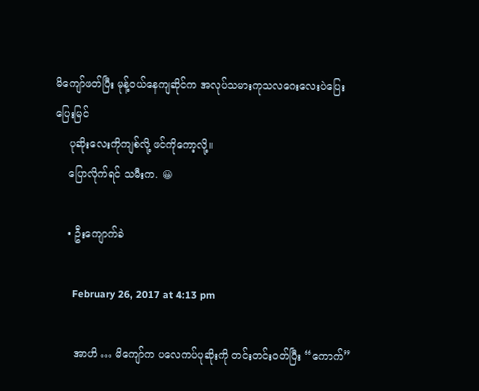မိကျော်ဖတ်ပြီး မုန့်ဝယ်နေကျဆိုင်က အလုပ်သမားကုသလဂေးလေးပဲပြေးပြေးမြင်
    ပုဆိုးလေးကိုကျစ်လို့ ဖင်ကိုကော့လို့။
    ပြောလိုက်ရင် သမီးက. 😀

    • ဦးကျောက်ခဲ

      February 26, 2017 at 4:13 pm

      အာဟိ … မိကျော်က ပလေကပ်ပုဆိုးကို တင်းတင်းဝတ်ပြီး “ကောက်”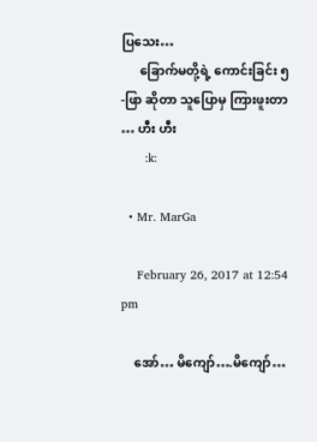ပြသေး…
      ခြောက်မတို့ရဲ့ ကောင်းခြင်း ၅-ဖြာ ဆိုတာ သူပြောမှ ကြားဖူးတာ … ဟီး ဟီး
      :k:

  • Mr. MarGa

    February 26, 2017 at 12:54 pm

    အော်… မိကျော်….မိကျော်…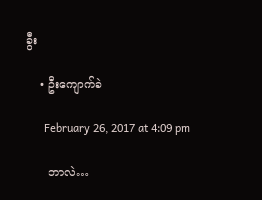ခွီး

    • ဦးကျောက်ခဲ

      February 26, 2017 at 4:09 pm

      ဘာလဲ…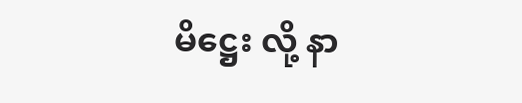မိဋ္ဌေး လို့ နာ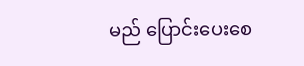မည် ပြောင်းပေးစေ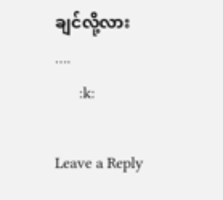ချင်လို့လား ….
      :k:

Leave a Reply